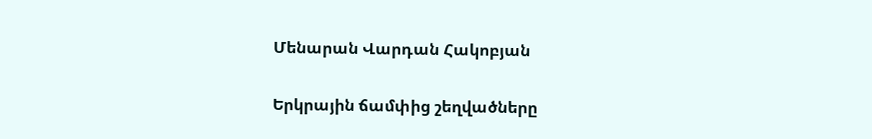Մենարան Վարդան Հակոբյան

Երկրային ճամփից շեղվածները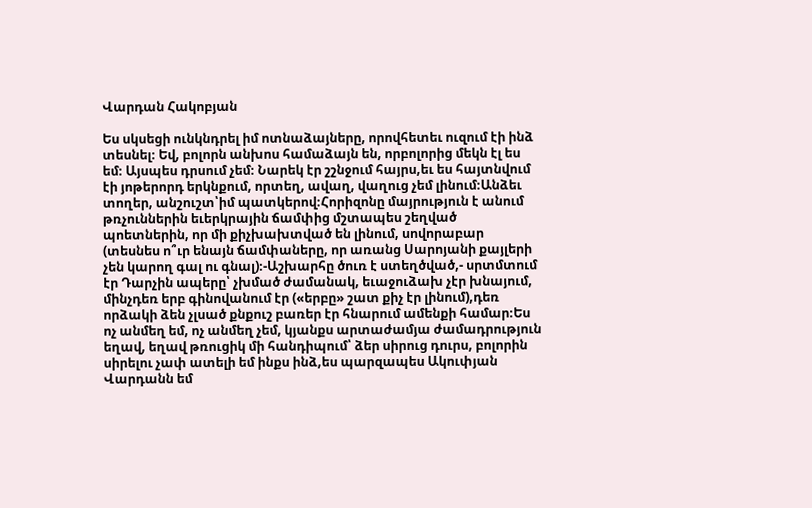Վարդան Հակոբյան

Ես սկսեցի ունկնդրել իմ ոտնաձայները, որովհետեւ ուզում էի ինձ տեսնել։ Եվ, բոլորն անխոս համաձայն են, որբոլորից մեկն էլ ես եմ։ Այսպես դրսում չեմ։ Նարեկ էր շշնջում հայրս,եւ ես հայտնվում էի յոթերորդ երկնքում, որտեղ, ավաղ, վաղուց չեմ լինում։Անձեւ տողեր, անշուշտ՝իմ պատկերով։Հորիզոնը մայրություն է անում թռչուններին եւերկրային ճամփից մշտապես շեղված պոետներին, որ մի քիչխախտված են լինում, սովորաբար (տեսնես ո՞ւր ենայն ճամփաները, որ առանց Սարոյանի քայլերի չեն կարող գալ ու գնալ)։-Աշխարհը ծուռ է ստեղծված,- սրտմտում էր Դարչին ապերը՝ չխմած ժամանակ, եւաջուձախ չէր խնայում, մինչդեռ երբ գինովանում էր («երբը» շատ քիչ էր լինում),դեռ որձակի ձեն չլսած քնքուշ բառեր էր հնարում ամենքի համար։Ես ոչ անմեղ եմ, ոչ անմեղ չեմ, կյանքս արտաժամյա ժամադրություն եղավ, եղավ թռուցիկ մի հանդիպում՝ ձեր սիրուց դուրս, բոլորին սիրելու չափ ատելի եմ ինքս ինձ,ես պարզապես Ակուփյան Վարդանն եմ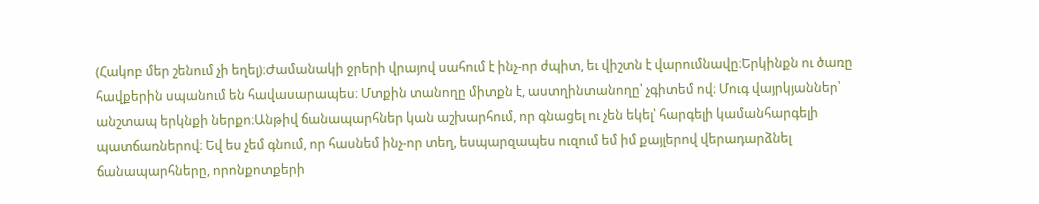(Հակոբ մեր շենում չի եղել)։Ժամանակի ջրերի վրայով սահում է ինչ-որ ժպիտ, եւ վիշտն է վարումնավը։Երկինքն ու ծառը հավքերին սպանում են հավասարապես։ Մտքին տանողը միտքն է, աստղինտանողը՝ չգիտեմ ով։ Մուգ վայրկյաններ՝ անշտապ երկնքի ներքո։Անթիվ ճանապարհներ կան աշխարհում, որ գնացել ու չեն եկել՝ հարգելի կամանհարգելի պատճառներով։ Եվ ես չեմ գնում, որ հասնեմ ինչ-որ տեղ, եսպարզապես ուզում եմ իմ քայլերով վերադարձնել ճանապարհները, որոնքոտքերի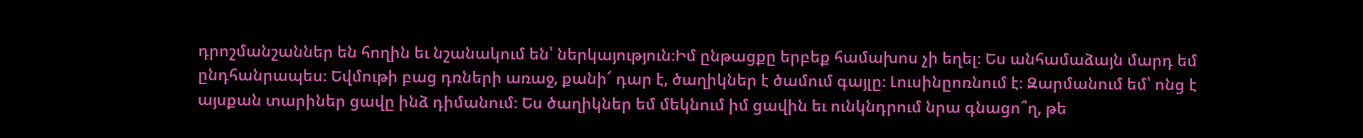դրոշմանշաններ են հողին եւ նշանակում են՝ ներկայություն։Իմ ընթացքը երբեք համախոս չի եղել։ Ես անհամաձայն մարդ եմ ընդհանրապես։ Եվմութի բաց դռների առաջ, քանի՜ դար է, ծաղիկներ է ծամում գայլը։ Լուսինըոռնում է։ Զարմանում եմ՝ ոնց է այսքան տարիներ ցավը ինձ դիմանում։ Ես ծաղիկներ եմ մեկնում իմ ցավին եւ ունկնդրում նրա գնացո՞ղ, թե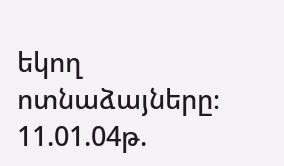եկող ոտնաձայները։ 11.01.04թ.